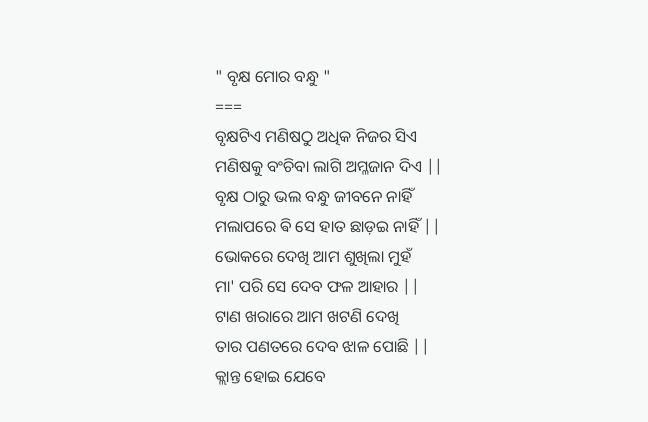" ବୃକ୍ଷ ମୋର ବନ୍ଧୁ "
===
ବୃକ୍ଷଟିଏ ମଣିଷଠୁ ଅଧିକ ନିଜର ସିଏ
ମଣିଷକୁ ବଂଚିବା ଲାଗି ଅମ୍ଳଜାନ ଦିଏ ||
ବୃକ୍ଷ ଠାରୁ ଭଲ ବନ୍ଧୁ ଜୀବନେ ନାହିଁ
ମଲାପରେ ଵି ସେ ହାତ ଛାଡ଼ଇ ନାହିଁ ||
ଭୋକରେ ଦେଖି ଆମ ଶୁଖିଲା ମୁହଁ
ମା' ପରି ସେ ଦେବ ଫଳ ଆହାର ||
ଟାଣ ଖରାରେ ଆମ ଖଟଣି ଦେଖି
ତାର ପଣତରେ ଦେବ ଝାଳ ପୋଛି ||
କ୍ଲାନ୍ତ ହୋଇ ଯେବେ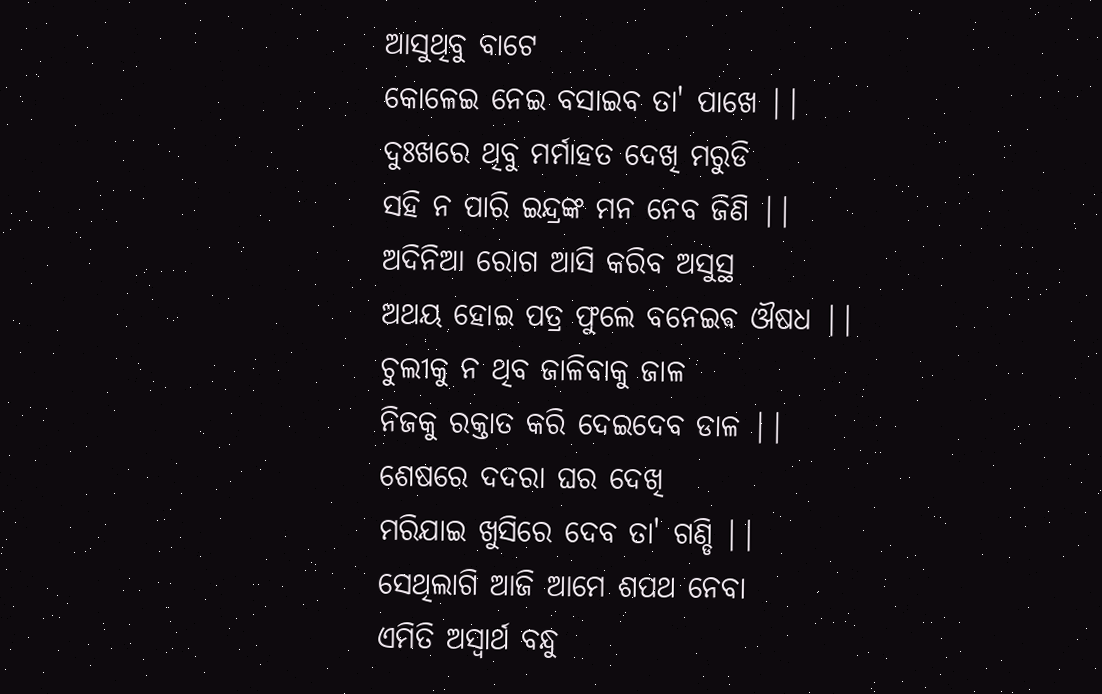ଆସୁଥିବୁ ବାଟେ
କୋଳେଇ ନେଇ ବସାଇବ ତା' ପାଖେ ||
ଦୁଃଖରେ ଥିବୁ ମର୍ମାହତ ଦେଖି ମରୁଡି
ସହି ନ ପାରି ଇନ୍ଦ୍ରଙ୍କ ମନ ନେବ ଜିଣି ||
ଅଦିନିଆ ରୋଗ ଆସି କରିବ ଅସୁସ୍ଥ
ଅଥୟ ହୋଇ ପତ୍ର ଫୁଲେ ବନେଇଵ ଔଷଧ ||
ଚୁଲୀକୁ ନ ଥିବ ଜାଳିବାକୁ ଜାଳ
ନିଜକୁ ରକ୍ତାତ କରି ଦେଇଦେବ ଡାଳ ||
ଶେଷରେ ଦଦରା ଘର ଦେଖି
ମରିଯାଇ ଖୁସିରେ ଦେବ ତା' ଗଣ୍ଡି ||
ସେଥିଲାଗି ଆଜି ଆମେ ଶପଥ ନେବା
ଏମିତି ଅସ୍ଵାର୍ଥ ବନ୍ଧୁ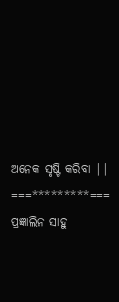ଅନେକ ସୃଷ୍ଟି କରିବା ||
===*********===
ପ୍ରଜ୍ଞାଲିନ ସାହୁ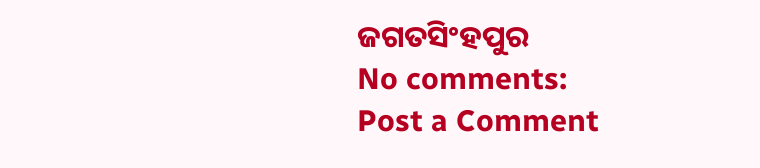ଜଗତସିଂହପୁର
No comments:
Post a Comment